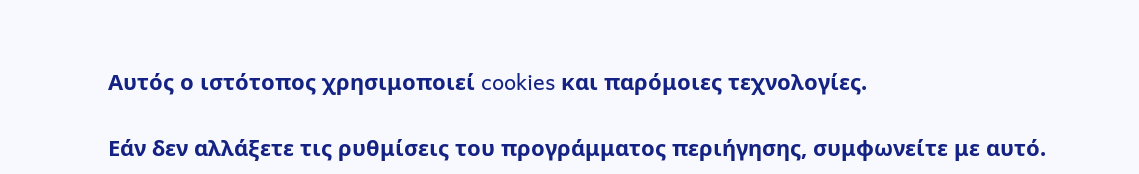Αυτός ο ιστότοπος χρησιμοποιεί cookies και παρόμοιες τεχνολογίες.

Εάν δεν αλλάξετε τις ρυθμίσεις του προγράμματος περιήγησης, συμφωνείτε με αυτό.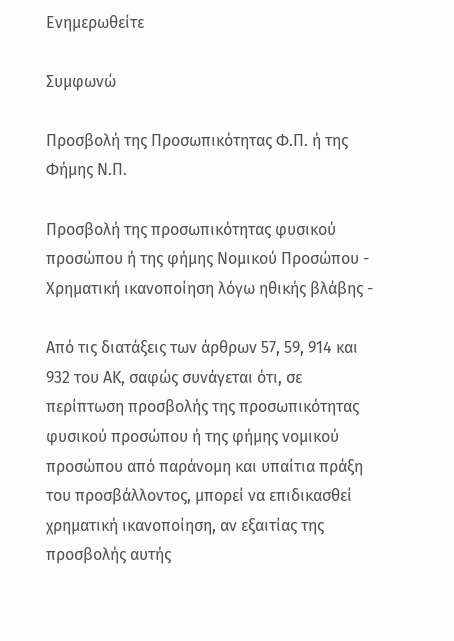Ενημερωθείτε

Συμφωνώ

Προσβολή της Προσωπικότητας Φ.Π. ή της Φήμης Ν.Π.

Προσβολή της προσωπικότητας φυσικού προσώπου ή της φήμης Νομικού Προσώπου - Χρηματική ικανοποίηση λόγω ηθικής βλάβης -

Από τις διατάξεις των άρθρων 57, 59, 914 και 932 του ΑΚ, σαφώς συνάγεται ότι, σε περίπτωση προσβολής της προσωπικότητας φυσικού προσώπου ή της φήμης νομικού προσώπου από παράνομη και υπαίτια πράξη του προσβάλλοντος, μπορεί να επιδικασθεί χρηματική ικανοποίηση, αν εξαιτίας της προσβολής αυτής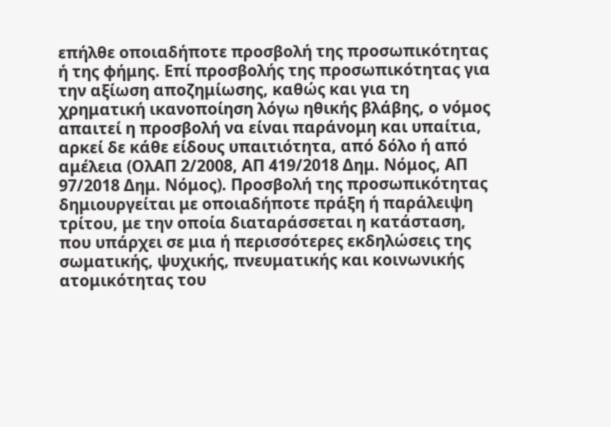επήλθε οποιαδήποτε προσβολή της προσωπικότητας ή της φήμης. Επί προσβολής της προσωπικότητας για την αξίωση αποζημίωσης, καθώς και για τη χρηματική ικανοποίηση λόγω ηθικής βλάβης, ο νόμος απαιτεί η προσβολή να είναι παράνομη και υπαίτια, αρκεί δε κάθε είδους υπαιτιότητα, από δόλο ή από αμέλεια (ΟλΑΠ 2/2008, ΑΠ 419/2018 Δημ. Νόμος, ΑΠ 97/2018 Δημ. Νόμος). Προσβολή της προσωπικότητας δημιουργείται με οποιαδήποτε πράξη ή παράλειψη τρίτου, με την οποία διαταράσσεται η κατάσταση, που υπάρχει σε μια ή περισσότερες εκδηλώσεις της σωματικής, ψυχικής, πνευματικής και κοινωνικής ατομικότητας του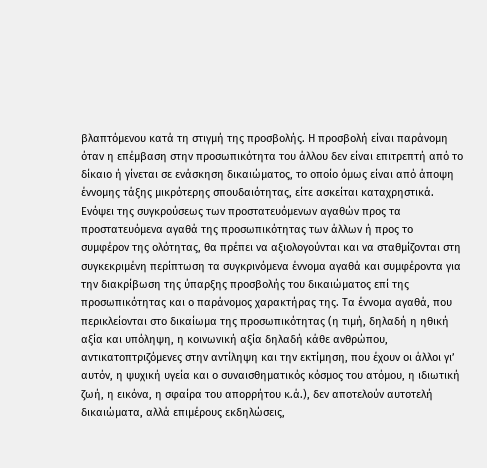βλαπτόμενου κατά τη στιγμή της προσβολής. Η προσβολή είναι παράνομη όταν η επέμβαση στην προσωπικότητα του άλλου δεν είναι επιτρεπτή από το δίκαιο ή γίνεται σε ενάσκηση δικαιώματος, το οποίο όμως είναι από άποψη έννομης τάξης μικρότερης σπουδαιότητας, είτε ασκείται καταχρηστικά. Ενόψει της συγκρούσεως των προστατευόμενων αγαθών προς τα προστατευόμενα αγαθά της προσωπικότητας των άλλων ή προς το συμφέρον της ολότητας, θα πρέπει να αξιολογούνται και να σταθμίζονται στη συγκεκριμένη περίπτωση τα συγκρινόμενα έννομα αγαθά και συμφέροντα για την διακρίβωση της ύπαρξης προσβολής του δικαιώματος επί της προσωπικότητας και ο παράνομος χαρακτήρας της. Τα έννομα αγαθά, που περικλείονται στο δικαίωμα της προσωπικότητας (η τιμή, δηλαδή η ηθική αξία και υπόληψη, η κοινωνική αξία δηλαδή κάθε ανθρώπου, αντικατοπτριζόμενες στην αντίληψη και την εκτίμηση, που έχουν οι άλλοι γι’ αυτόν, η ψυχική υγεία και ο συναισθηματικός κόσμος του ατόμου, η ιδιωτική ζωή, η εικόνα, η σφαίρα του απορρήτου κ.ά.), δεν αποτελούν αυτοτελή δικαιώματα, αλλά επιμέρους εκδηλώσεις,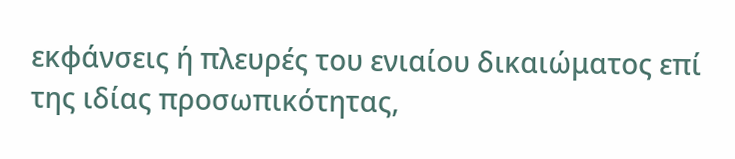εκφάνσεις ή πλευρές του ενιαίου δικαιώματος επί της ιδίας προσωπικότητας,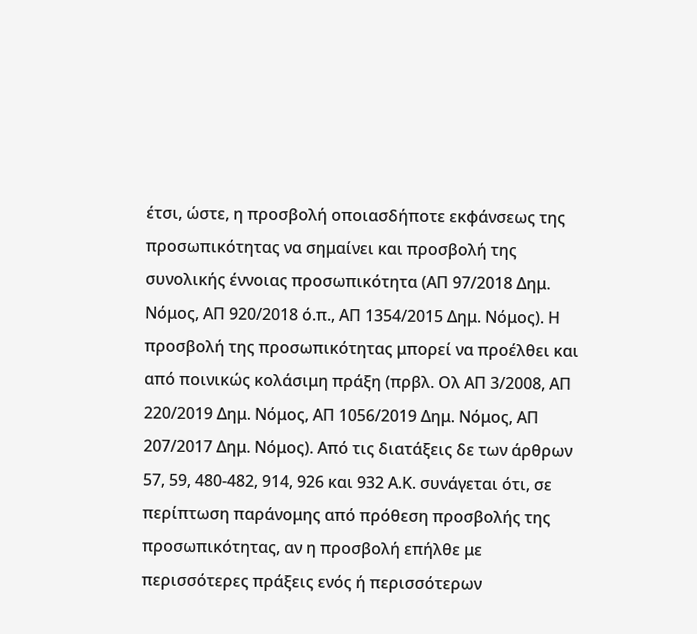έτσι, ώστε, η προσβολή οποιασδήποτε εκφάνσεως της προσωπικότητας να σημαίνει και προσβολή της συνολικής έννοιας προσωπικότητα (ΑΠ 97/2018 Δημ. Νόμος, ΑΠ 920/2018 ό.π., ΑΠ 1354/2015 Δημ. Νόμος). Η προσβολή της προσωπικότητας μπορεί να προέλθει και από ποινικώς κολάσιμη πράξη (πρβλ. Ολ ΑΠ 3/2008, ΑΠ 220/2019 Δημ. Νόμος, ΑΠ 1056/2019 Δημ. Νόμος, ΑΠ 207/2017 Δημ. Νόμος). Από τις διατάξεις δε των άρθρων 57, 59, 480-482, 914, 926 και 932 Α.Κ. συνάγεται ότι, σε περίπτωση παράνομης από πρόθεση προσβολής της προσωπικότητας, αν η προσβολή επήλθε με περισσότερες πράξεις ενός ή περισσότερων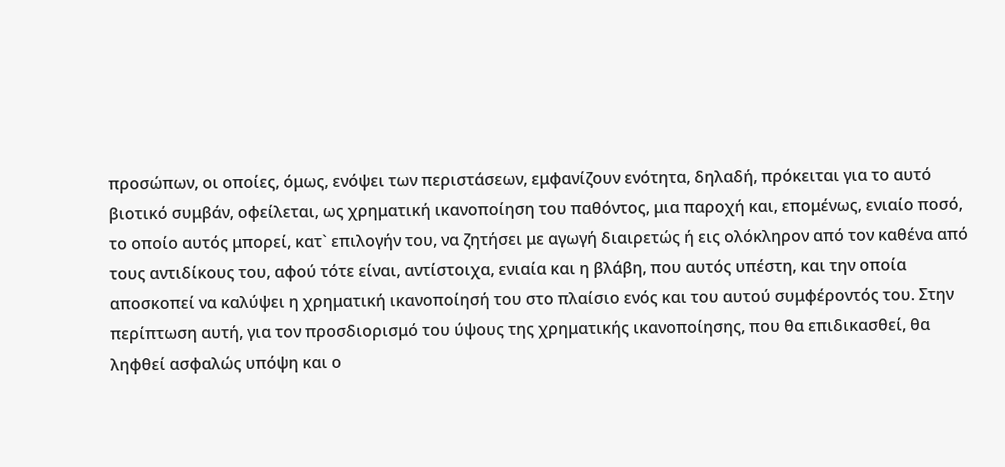προσώπων, οι οποίες, όμως, ενόψει των περιστάσεων, εμφανίζουν ενότητα, δηλαδή, πρόκειται για το αυτό βιοτικό συμβάν, οφείλεται, ως χρηματική ικανοποίηση του παθόντος, μια παροχή και, επομένως, ενιαίο ποσό, το οποίο αυτός μπορεί, κατ` επιλογήν του, να ζητήσει με αγωγή διαιρετώς ή εις ολόκληρον από τον καθένα από τους αντιδίκους του, αφού τότε είναι, αντίστοιχα, ενιαία και η βλάβη, που αυτός υπέστη, και την οποία αποσκοπεί να καλύψει η χρηματική ικανοποίησή του στο πλαίσιο ενός και του αυτού συμφέροντός του. Στην περίπτωση αυτή, για τον προσδιορισμό του ύψους της χρηματικής ικανοποίησης, που θα επιδικασθεί, θα ληφθεί ασφαλώς υπόψη και ο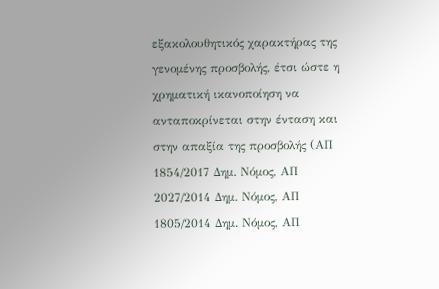εξακολουθητικός χαρακτήρας της γενομένης προσβολής, έτσι ώστε η χρηματική ικανοποίηση να ανταποκρίνεται στην ένταση και στην απαξία της προσβολής (ΑΠ 1854/2017 Δημ. Νόμος, ΑΠ 2027/2014 Δημ. Νόμος, ΑΠ 1805/2014 Δημ. Νόμος, ΑΠ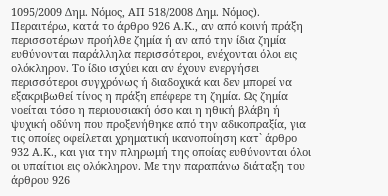1095/2009 Δημ. Νόμος, ΑΠ 518/2008 Δημ. Νόμος). Περαιτέρω, κατά το άρθρο 926 Α.Κ., αν από κοινή πράξη περισσοτέρων προήλθε ζημία ή αν από την ίδια ζημία ευθύνονται παράλληλα περισσότεροι, ενέχονται όλοι εις ολόκληρον. Το ίδιο ισχύει και αν έχουν ενεργήσει περισσότεροι συγχρόνως ή διαδοχικά και δεν μπορεί να εξακριβωθεί τίνος η πράξη επέφερε τη ζημία. Ως ζημία νοείται τόσο η περιουσιακή όσο και η ηθική βλάβη ή ψυχική οδύνη που προξενήθηκε από την αδικοπραξία, για τις οποίες οφείλεται χρηματική ικανοποίηση κατ` άρθρο 932 Α.Κ., και για την πληρωμή της οποίας ευθύνονται όλοι οι υπαίτιοι εις ολόκληρον. Με την παραπάνω διάταξη του άρθρου 926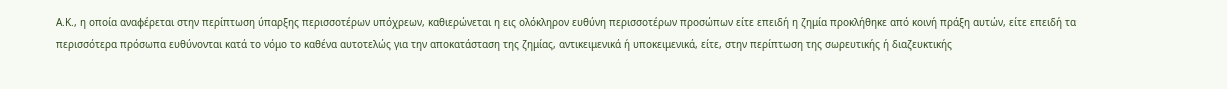Α.Κ., η οποία αναφέρεται στην περίπτωση ύπαρξης περισσοτέρων υπόχρεων, καθιερώνεται η εις ολόκληρον ευθύνη περισσοτέρων προσώπων είτε επειδή η ζημία προκλήθηκε από κοινή πράξη αυτών, είτε επειδή τα περισσότερα πρόσωπα ευθύνονται κατά το νόμο το καθένα αυτοτελώς για την αποκατάσταση της ζημίας, αντικειμενικά ή υποκειμενικά, είτε, στην περίπτωση της σωρευτικής ή διαζευκτικής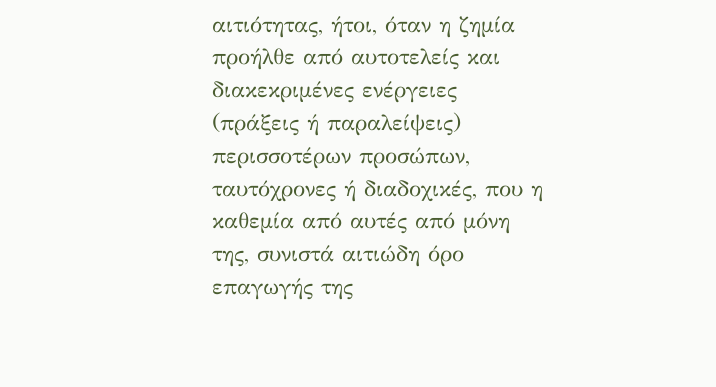αιτιότητας, ήτοι, όταν η ζημία προήλθε από αυτοτελείς και διακεκριμένες ενέργειες (πράξεις ή παραλείψεις) περισσοτέρων προσώπων, ταυτόχρονες ή διαδοχικές, που η καθεμία από αυτές από μόνη της, συνιστά αιτιώδη όρο επαγωγής της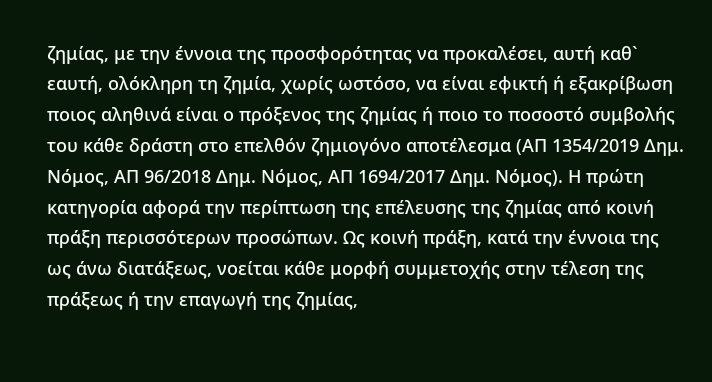ζημίας, με την έννοια της προσφορότητας να προκαλέσει, αυτή καθ` εαυτή, ολόκληρη τη ζημία, χωρίς ωστόσο, να είναι εφικτή ή εξακρίβωση ποιος αληθινά είναι ο πρόξενος της ζημίας ή ποιο το ποσοστό συμβολής του κάθε δράστη στο επελθόν ζημιογόνο αποτέλεσμα (ΑΠ 1354/2019 Δημ. Νόμος, ΑΠ 96/2018 Δημ. Νόμος, ΑΠ 1694/2017 Δημ. Νόμος). Η πρώτη κατηγορία αφορά την περίπτωση της επέλευσης της ζημίας από κοινή πράξη περισσότερων προσώπων. Ως κοινή πράξη, κατά την έννοια της ως άνω διατάξεως, νοείται κάθε μορφή συμμετοχής στην τέλεση της πράξεως ή την επαγωγή της ζημίας,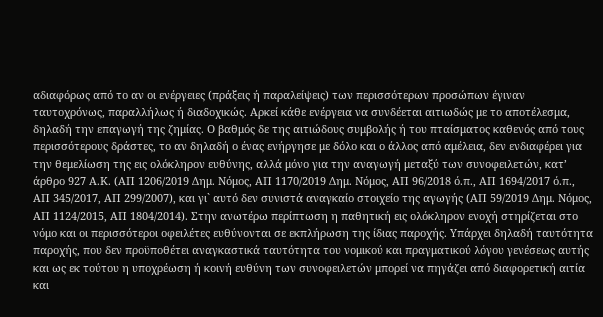αδιαφόρως από το αν οι ενέργειες (πράξεις ή παραλείψεις) των περισσότερων προσώπων έγιναν ταυτοχρόνως, παραλλήλως ή διαδοχικώς. Αρκεί κάθε ενέργεια να συνδέεται αιτιωδώς με το αποτέλεσμα, δηλαδή την επαγωγή της ζημίας. Ο βαθμός δε της αιτιώδους συμβολής ή του πταίσματος καθενός από τους περισσότερους δράστες, το αν δηλαδή ο ένας ενήργησε με δόλο και ο άλλος από αμέλεια, δεν ενδιαφέρει για την θεμελίωση της εις ολόκληρον ευθύνης, αλλά μόνο για την αναγωγή μεταξύ των συνοφειλετών, κατ’ άρθρο 927 Α.Κ. (ΑΠ 1206/2019 Δημ. Νόμος, ΑΠ 1170/2019 Δημ. Νόμος, ΑΠ 96/2018 ό.π., ΑΠ 1694/2017 ό.π., ΑΠ 345/2017, ΑΠ 299/2007), και γι` αυτό δεν συνιστά αναγκαίο στοιχείο της αγωγής (ΑΠ 59/2019 Δημ. Νόμος, ΑΠ 1124/2015, ΑΠ 1804/2014). Στην ανωτέρω περίπτωση η παθητική εις ολόκληρον ενοχή στηρίζεται στο νόμο και οι περισσότεροι οφειλέτες ευθύνονται σε εκπλήρωση της ίδιας παροχής. Υπάρχει δηλαδή ταυτότητα παροχής, που δεν προϋποθέτει αναγκαστικά ταυτότητα του νομικού και πραγματικού λόγου γενέσεως αυτής και ως εκ τούτου η υποχρέωση ή κοινή ευθύνη των συνοφειλετών μπορεί να πηγάζει από διαφορετική αιτία και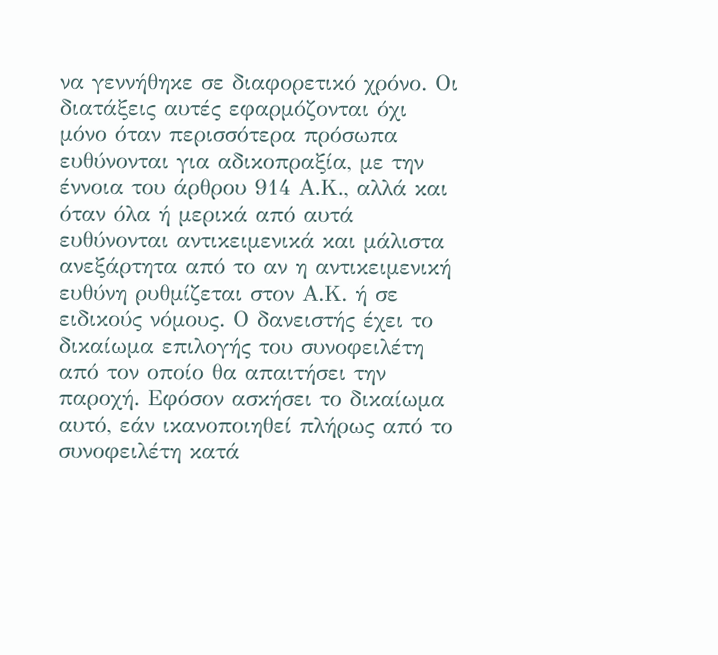να γεννήθηκε σε διαφορετικό χρόνο. Οι διατάξεις αυτές εφαρμόζονται όχι μόνο όταν περισσότερα πρόσωπα ευθύνονται για αδικοπραξία, με την έννοια του άρθρου 914 Α.Κ., αλλά και όταν όλα ή μερικά από αυτά ευθύνονται αντικειμενικά και μάλιστα ανεξάρτητα από το αν η αντικειμενική ευθύνη ρυθμίζεται στον Α.Κ. ή σε ειδικούς νόμους. Ο δανειστής έχει το δικαίωμα επιλογής του συνοφειλέτη από τον οποίο θα απαιτήσει την παροχή. Εφόσον ασκήσει το δικαίωμα αυτό, εάν ικανοποιηθεί πλήρως από το συνοφειλέτη κατά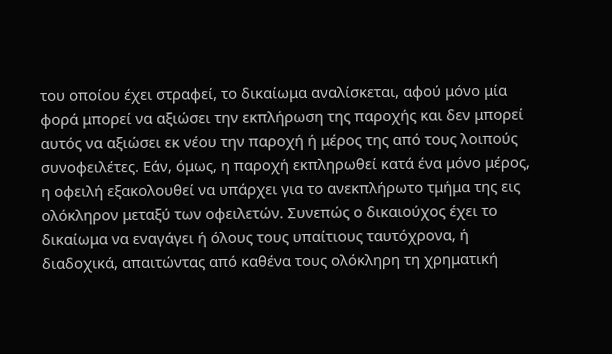του οποίου έχει στραφεί, το δικαίωμα αναλίσκεται, αφού μόνο μία φορά μπορεί να αξιώσει την εκπλήρωση της παροχής και δεν μπορεί αυτός να αξιώσει εκ νέου την παροχή ή μέρος της από τους λοιπούς συνοφειλέτες. Εάν, όμως, η παροχή εκπληρωθεί κατά ένα μόνο μέρος, η οφειλή εξακολουθεί να υπάρχει για το ανεκπλήρωτο τμήμα της εις ολόκληρον μεταξύ των οφειλετών. Συνεπώς ο δικαιούχος έχει το δικαίωμα να εναγάγει ή όλους τους υπαίτιους ταυτόχρονα, ή διαδοχικά, απαιτώντας από καθένα τους ολόκληρη τη χρηματική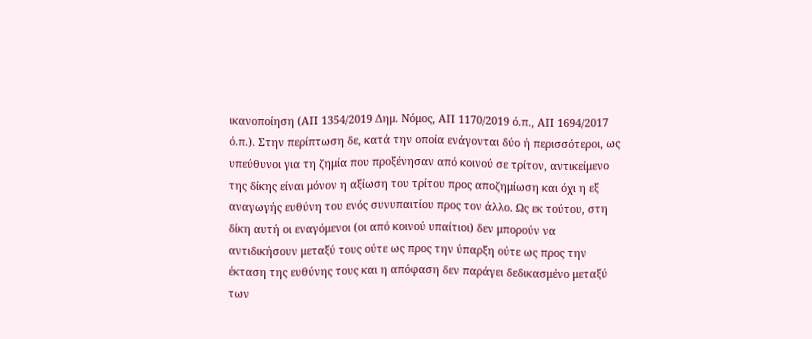ικανοποίηση (ΑΠ 1354/2019 Δημ. Νόμος, ΑΠ 1170/2019 ό.π., ΑΠ 1694/2017 ό.π.). Στην περίπτωση δε, κατά την οποία ενάγονται δύο ή περισσότεροι, ως υπεύθυνοι για τη ζημία που προξένησαν από κοινού σε τρίτον, αντικείμενο της δίκης είναι μόνον η αξίωση του τρίτου προς αποζημίωση και όχι η εξ αναγωγής ευθύνη του ενός συνυπαιτίου προς τον άλλο. Ως εκ τούτου, στη δίκη αυτή οι εναγόμενοι (οι από κοινού υπαίτιοι) δεν μπορούν να αντιδικήσουν μεταξύ τους ούτε ως προς την ύπαρξη ούτε ως προς την έκταση της ευθύνης τους και η απόφαση δεν παράγει δεδικασμένο μεταξύ των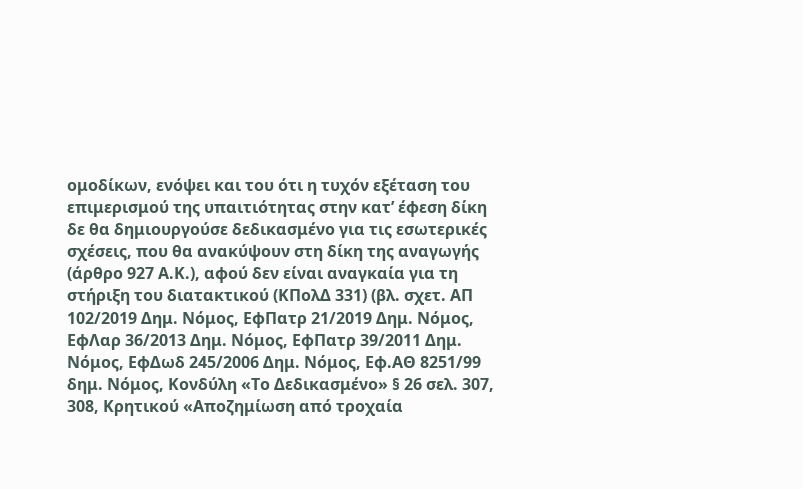ομοδίκων, ενόψει και του ότι η τυχόν εξέταση του επιμερισμού της υπαιτιότητας στην κατ’ έφεση δίκη δε θα δημιουργούσε δεδικασμένο για τις εσωτερικές σχέσεις, που θα ανακύψουν στη δίκη της αναγωγής (άρθρο 927 Α.Κ.), αφού δεν είναι αναγκαία για τη στήριξη του διατακτικού (ΚΠολΔ 331) (βλ. σχετ. ΑΠ 102/2019 Δημ. Νόμος, ΕφΠατρ 21/2019 Δημ. Νόμος, ΕφΛαρ 36/2013 Δημ. Νόμος, ΕφΠατρ 39/2011 Δημ. Νόμος, ΕφΔωδ 245/2006 Δημ. Νόμος, Εφ.ΑΘ 8251/99 δημ. Νόμος, Κονδύλη «Το Δεδικασμένο» § 26 σελ. 307, 308, Κρητικού «Αποζημίωση από τροχαία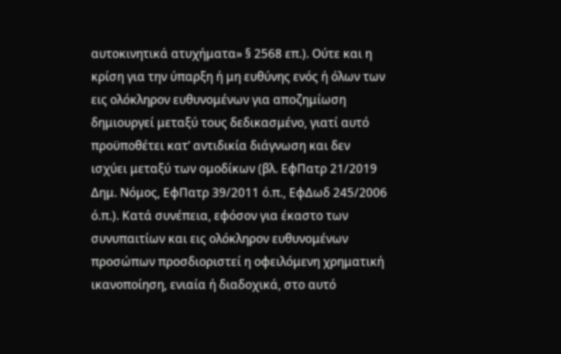αυτοκινητικά ατυχήματα» § 2568 επ.). Ούτε και η κρίση για την ύπαρξη ή μη ευθύνης ενός ή όλων των εις ολόκληρον ευθυνομένων για αποζημίωση δημιουργεί μεταξύ τους δεδικασμένο, γιατί αυτό προϋποθέτει κατ’ αντιδικία διάγνωση και δεν ισχύει μεταξύ των ομοδίκων (βλ. ΕφΠατρ 21/2019 Δημ. Νόμος, ΕφΠατρ 39/2011 ό.π., ΕφΔωδ 245/2006 ό.π.). Κατά συνέπεια, εφόσον για έκαστο των συνυπαιτίων και εις ολόκληρον ευθυνομένων προσώπων προσδιοριστεί η οφειλόμενη χρηματική ικανοποίηση, ενιαία ή διαδοχικά, στο αυτό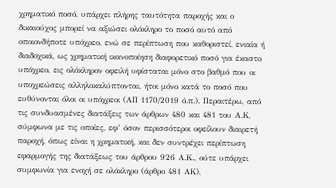χρηματικό ποσό, υπάρχει πλήρης ταυτότητα παροχής και ο δικαιούχος μπορεί να αξιώσει ολόκληρο το ποσό αυτό από οποιονδήποτε υπόχρεο, ενώ σε περίπτωση που καθοριστεί, ενιαία ή διαδοχικά, ως χρηματική ικανοποίηση διαφορετικό ποσό για έκαστο υπόχρεο, εις ολόκληρον οφειλή υφίσταται μόνο στο βαθμό που οι υποχρεώσεις αλληλοκαλύπτονται, ήτοι μόνο κατά το ποσό που ευθύνονται όλοι οι υπόχρεοι (ΑΠ 1170/2019 ό.π.). Περαιτέρω, από τις συνδυασμένες διατάξεις των άρθρων 480 και 481 του Α.Κ, σύμφωνα με τις οποίες, εφ’ όσον περισσότεροι οφείλουν διαιρετή παροχή, όπως είναι η χρηματική, και δεν συντρέχει περίπτωση εφαρμογής της διατάξεως του άρθρου 926 Α.Κ., ούτε υπάρχει συμφωνία για ενοχή σε ολόκληρο (άρθρο 481 ΑΚ),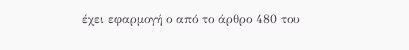έχει εφαρμογή ο από το άρθρο 480 του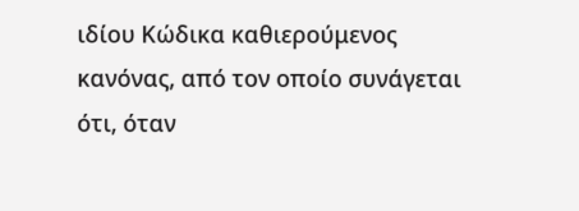ιδίου Κώδικα καθιερούμενος κανόνας, από τον οποίο συνάγεται ότι, όταν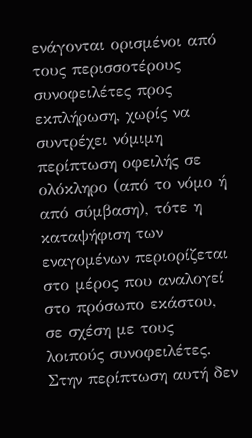ενάγονται ορισμένοι από τους περισσοτέρους συνοφειλέτες προς εκπλήρωση, χωρίς να συντρέχει νόμιμη περίπτωση οφειλής σε ολόκληρο (από το νόμο ή από σύμβαση), τότε η καταψήφιση των εναγομένων περιορίζεται στο μέρος που αναλογεί στο πρόσωπο εκάστου, σε σχέση με τους λοιπούς συνοφειλέτες. Στην περίπτωση αυτή δεν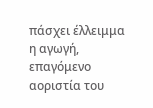πάσχει έλλειμμα η αγωγή, επαγόμενο αοριστία του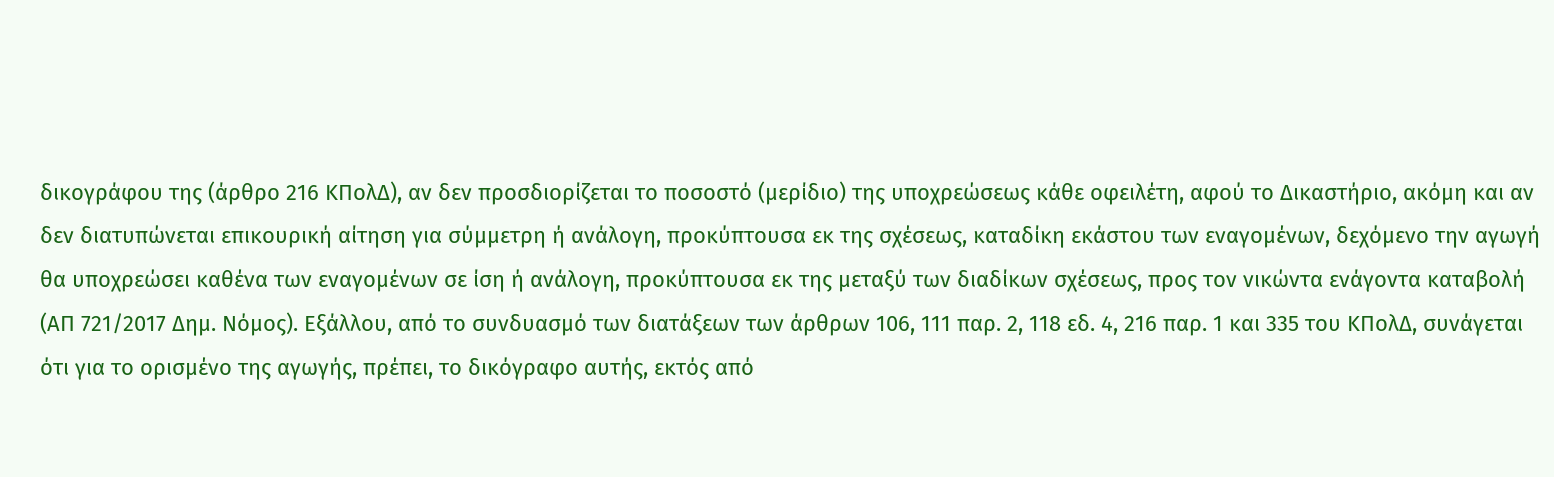δικογράφου της (άρθρο 216 ΚΠολΔ), αν δεν προσδιορίζεται το ποσοστό (μερίδιο) της υποχρεώσεως κάθε οφειλέτη, αφού το Δικαστήριο, ακόμη και αν δεν διατυπώνεται επικουρική αίτηση για σύμμετρη ή ανάλογη, προκύπτουσα εκ της σχέσεως, καταδίκη εκάστου των εναγομένων, δεχόμενο την αγωγή θα υποχρεώσει καθένα των εναγομένων σε ίση ή ανάλογη, προκύπτουσα εκ της μεταξύ των διαδίκων σχέσεως, προς τον νικώντα ενάγοντα καταβολή (ΑΠ 721/2017 Δημ. Νόμος). Εξάλλου, από το συνδυασμό των διατάξεων των άρθρων 106, 111 παρ. 2, 118 εδ. 4, 216 παρ. 1 και 335 του ΚΠολΔ, συνάγεται ότι για το ορισμένο της αγωγής, πρέπει, το δικόγραφο αυτής, εκτός από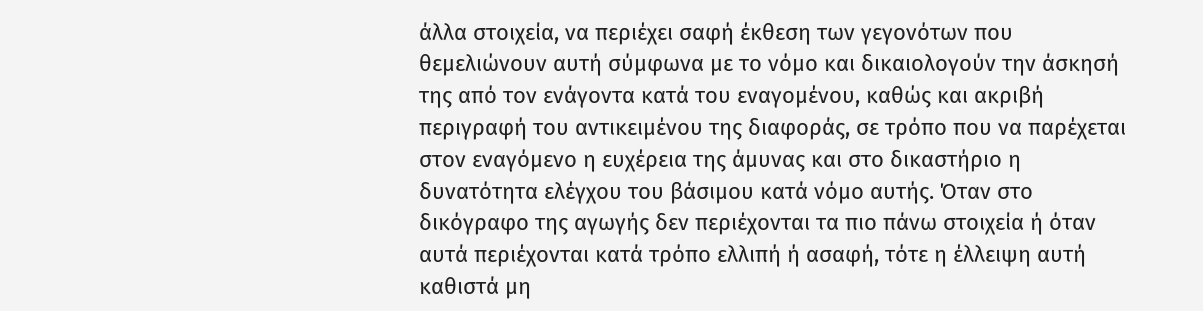άλλα στοιχεία, να περιέχει σαφή έκθεση των γεγονότων που θεμελιώνουν αυτή σύμφωνα με το νόμο και δικαιολογούν την άσκησή της από τον ενάγοντα κατά του εναγομένου, καθώς και ακριβή περιγραφή του αντικειμένου της διαφοράς, σε τρόπο που να παρέχεται στον εναγόμενο η ευχέρεια της άμυνας και στο δικαστήριο η δυνατότητα ελέγχου του βάσιμου κατά νόμο αυτής. Όταν στο δικόγραφο της αγωγής δεν περιέχονται τα πιο πάνω στοιχεία ή όταν αυτά περιέχονται κατά τρόπο ελλιπή ή ασαφή, τότε η έλλειψη αυτή καθιστά μη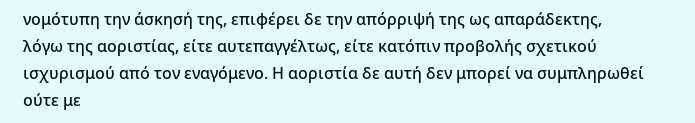νομότυπη την άσκησή της, επιφέρει δε την απόρριψή της ως απαράδεκτης, λόγω της αοριστίας, είτε αυτεπαγγέλτως, είτε κατόπιν προβολής σχετικού ισχυρισμού από τον εναγόμενο. Η αοριστία δε αυτή δεν μπορεί να συμπληρωθεί ούτε με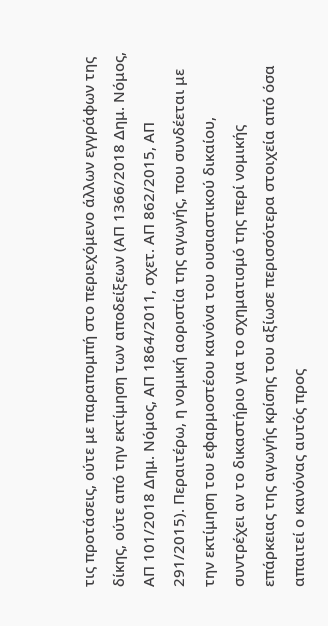τις προτάσεις, ούτε με παραπομπή στο περιεχόμενο άλλων εγγράφων της δίκης, ούτε από την εκτίμηση των αποδείξεων (ΑΠ 1366/2018 Δημ. Νόμος, ΑΠ 101/2018 Δημ. Νόμος, ΑΠ 1864/2011, σχετ. ΑΠ 862/2015, AΠ 291/2015). Περαιτέρω, η νομική αοριστία της αγωγής, που συνδέεται με την εκτίμηση του εφαρμοστέου κανόνα του ουσιαστικού δικαίου, συντρέχει αν το δικαστήριο για το σχηματισμό της περί νομικής επάρκειας της αγωγής κρίσης του αξίωσε περισσότερα στοιχεία από όσα απαιτεί ο κανόνας αυτός προς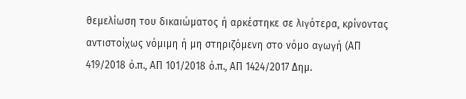θεμελίωση του δικαιώματος ή αρκέστηκε σε λιγότερα, κρίνοντας αντιστοίχως νόμιμη ή μη στηριζόμενη στο νόμο αγωγή (ΑΠ 419/2018 ό.π., ΑΠ 101/2018 ό.π., ΑΠ 1424/2017 Δημ.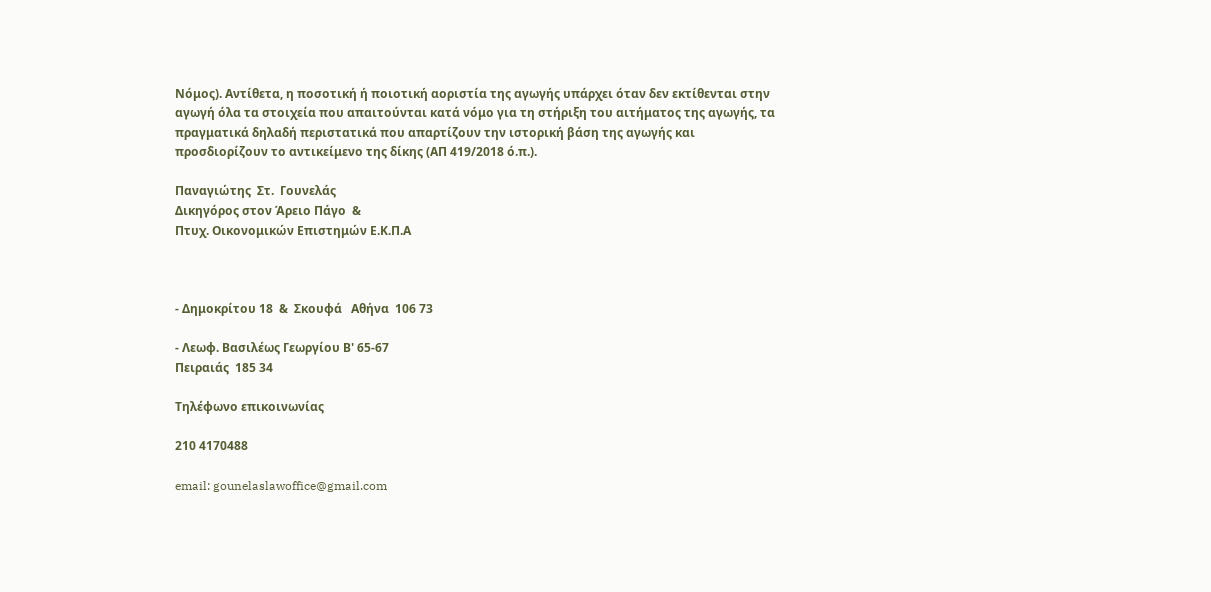Νόμος). Αντίθετα, η ποσοτική ή ποιοτική αοριστία της αγωγής υπάρχει όταν δεν εκτίθενται στην αγωγή όλα τα στοιχεία που απαιτούνται κατά νόμο για τη στήριξη του αιτήματος της αγωγής, τα πραγματικά δηλαδή περιστατικά που απαρτίζουν την ιστορική βάση της αγωγής και προσδιορίζουν το αντικείμενο της δίκης (ΑΠ 419/2018 ό.π.).

Παναγιώτης  Στ.  Γουνελάς
Δικηγόρος στον Άρειο Πάγο  &
Πτυχ. Οικονομικών Επιστημών Ε.Κ.Π.Α



- Δημοκρίτου 18  &  Σκουφά   Αθήνα  106 73

- Λεωφ. Βασιλέως Γεωργίου Β' 65-67
Πειραιάς  185 34

Τηλέφωνο επικοινωνίας

210 4170488

email: gounelaslawoffice@gmail.com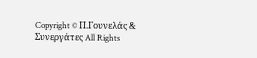Copyright © Π.Γουνελάς & Συνεργάτες All Rights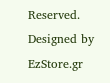Reserved. Designed by EzStore.gr